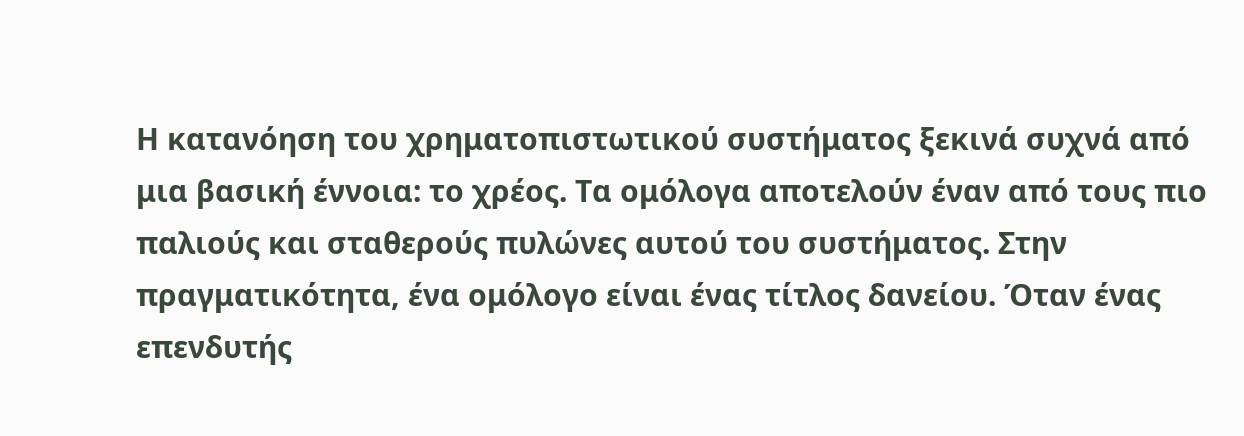Η κατανόηση του χρηματοπιστωτικού συστήματος ξεκινά συχνά από μια βασική έννοια: το χρέος. Τα ομόλογα αποτελούν έναν από τους πιο παλιούς και σταθερούς πυλώνες αυτού του συστήματος. Στην πραγματικότητα, ένα ομόλογο είναι ένας τίτλος δανείου. Όταν ένας επενδυτής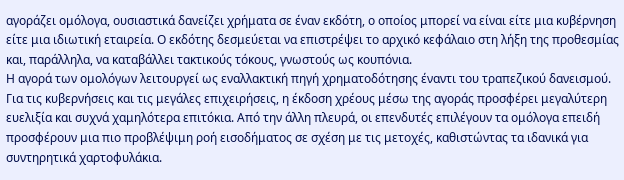αγοράζει ομόλογα, ουσιαστικά δανείζει χρήματα σε έναν εκδότη, ο οποίος μπορεί να είναι είτε μια κυβέρνηση είτε μια ιδιωτική εταιρεία. Ο εκδότης δεσμεύεται να επιστρέψει το αρχικό κεφάλαιο στη λήξη της προθεσμίας και, παράλληλα, να καταβάλλει τακτικούς τόκους, γνωστούς ως κουπόνια.
Η αγορά των ομολόγων λειτουργεί ως εναλλακτική πηγή χρηματοδότησης έναντι του τραπεζικού δανεισμού. Για τις κυβερνήσεις και τις μεγάλες επιχειρήσεις, η έκδοση χρέους μέσω της αγοράς προσφέρει μεγαλύτερη ευελιξία και συχνά χαμηλότερα επιτόκια. Από την άλλη πλευρά, οι επενδυτές επιλέγουν τα ομόλογα επειδή προσφέρουν μια πιο προβλέψιμη ροή εισοδήματος σε σχέση με τις μετοχές, καθιστώντας τα ιδανικά για συντηρητικά χαρτοφυλάκια.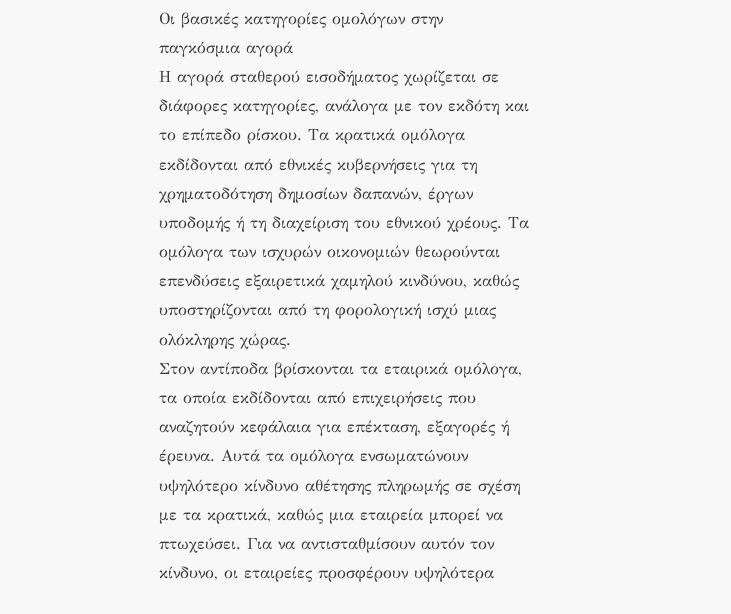Οι βασικές κατηγορίες ομολόγων στην παγκόσμια αγορά
Η αγορά σταθερού εισοδήματος χωρίζεται σε διάφορες κατηγορίες, ανάλογα με τον εκδότη και το επίπεδο ρίσκου. Τα κρατικά ομόλογα εκδίδονται από εθνικές κυβερνήσεις για τη χρηματοδότηση δημοσίων δαπανών, έργων υποδομής ή τη διαχείριση του εθνικού χρέους. Τα ομόλογα των ισχυρών οικονομιών θεωρούνται επενδύσεις εξαιρετικά χαμηλού κινδύνου, καθώς υποστηρίζονται από τη φορολογική ισχύ μιας ολόκληρης χώρας.
Στον αντίποδα βρίσκονται τα εταιρικά ομόλογα, τα οποία εκδίδονται από επιχειρήσεις που αναζητούν κεφάλαια για επέκταση, εξαγορές ή έρευνα. Αυτά τα ομόλογα ενσωματώνουν υψηλότερο κίνδυνο αθέτησης πληρωμής σε σχέση με τα κρατικά, καθώς μια εταιρεία μπορεί να πτωχεύσει. Για να αντισταθμίσουν αυτόν τον κίνδυνο, οι εταιρείες προσφέρουν υψηλότερα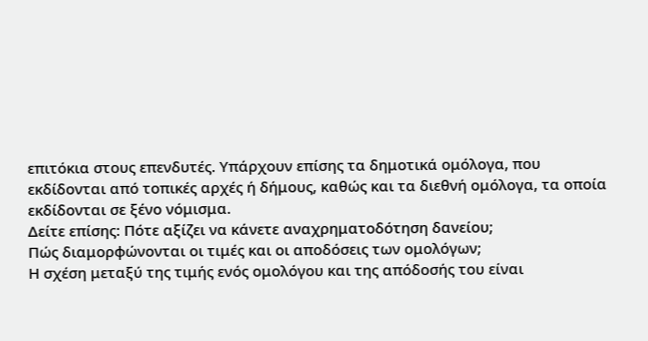επιτόκια στους επενδυτές. Υπάρχουν επίσης τα δημοτικά ομόλογα, που εκδίδονται από τοπικές αρχές ή δήμους, καθώς και τα διεθνή ομόλογα, τα οποία εκδίδονται σε ξένο νόμισμα.
Δείτε επίσης: Πότε αξίζει να κάνετε αναχρηματοδότηση δανείου;
Πώς διαμορφώνονται οι τιμές και οι αποδόσεις των ομολόγων;
Η σχέση μεταξύ της τιμής ενός ομολόγου και της απόδοσής του είναι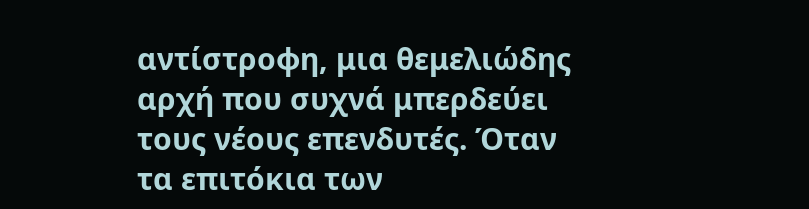αντίστροφη, μια θεμελιώδης αρχή που συχνά μπερδεύει τους νέους επενδυτές. Όταν τα επιτόκια των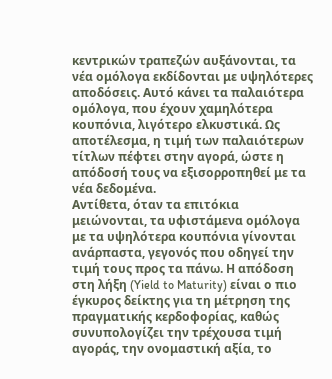κεντρικών τραπεζών αυξάνονται, τα νέα ομόλογα εκδίδονται με υψηλότερες αποδόσεις. Αυτό κάνει τα παλαιότερα ομόλογα, που έχουν χαμηλότερα κουπόνια, λιγότερο ελκυστικά. Ως αποτέλεσμα, η τιμή των παλαιότερων τίτλων πέφτει στην αγορά, ώστε η απόδοσή τους να εξισορροπηθεί με τα νέα δεδομένα.
Αντίθετα, όταν τα επιτόκια μειώνονται, τα υφιστάμενα ομόλογα με τα υψηλότερα κουπόνια γίνονται ανάρπαστα, γεγονός που οδηγεί την τιμή τους προς τα πάνω. Η απόδοση στη λήξη (Yield to Maturity) είναι ο πιο έγκυρος δείκτης για τη μέτρηση της πραγματικής κερδοφορίας, καθώς συνυπολογίζει την τρέχουσα τιμή αγοράς, την ονομαστική αξία, το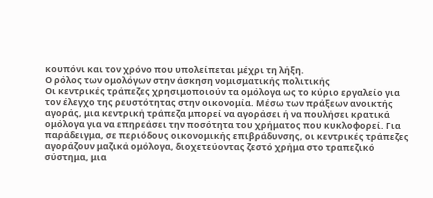κουπόνι και τον χρόνο που υπολείπεται μέχρι τη λήξη.
Ο ρόλος των ομολόγων στην άσκηση νομισματικής πολιτικής
Οι κεντρικές τράπεζες χρησιμοποιούν τα ομόλογα ως το κύριο εργαλείο για τον έλεγχο της ρευστότητας στην οικονομία. Μέσω των πράξεων ανοικτής αγοράς, μια κεντρική τράπεζα μπορεί να αγοράσει ή να πουλήσει κρατικά ομόλογα για να επηρεάσει την ποσότητα του χρήματος που κυκλοφορεί. Για παράδειγμα, σε περιόδους οικονομικής επιβράδυνσης, οι κεντρικές τράπεζες αγοράζουν μαζικά ομόλογα, διοχετεύοντας ζεστό χρήμα στο τραπεζικό σύστημα, μια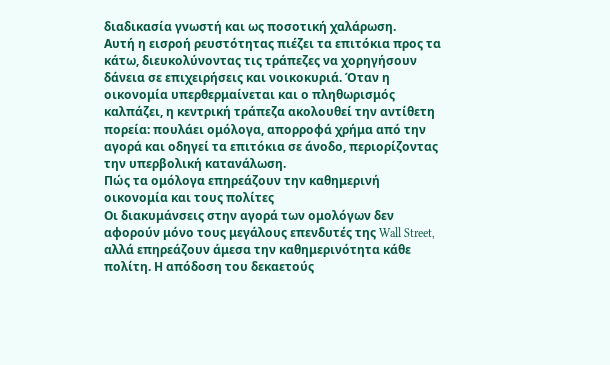διαδικασία γνωστή και ως ποσοτική χαλάρωση.
Αυτή η εισροή ρευστότητας πιέζει τα επιτόκια προς τα κάτω, διευκολύνοντας τις τράπεζες να χορηγήσουν δάνεια σε επιχειρήσεις και νοικοκυριά. Όταν η οικονομία υπερθερμαίνεται και ο πληθωρισμός καλπάζει, η κεντρική τράπεζα ακολουθεί την αντίθετη πορεία: πουλάει ομόλογα, απορροφά χρήμα από την αγορά και οδηγεί τα επιτόκια σε άνοδο, περιορίζοντας την υπερβολική κατανάλωση.
Πώς τα ομόλογα επηρεάζουν την καθημερινή οικονομία και τους πολίτες
Οι διακυμάνσεις στην αγορά των ομολόγων δεν αφορούν μόνο τους μεγάλους επενδυτές της Wall Street, αλλά επηρεάζουν άμεσα την καθημερινότητα κάθε πολίτη. Η απόδοση του δεκαετούς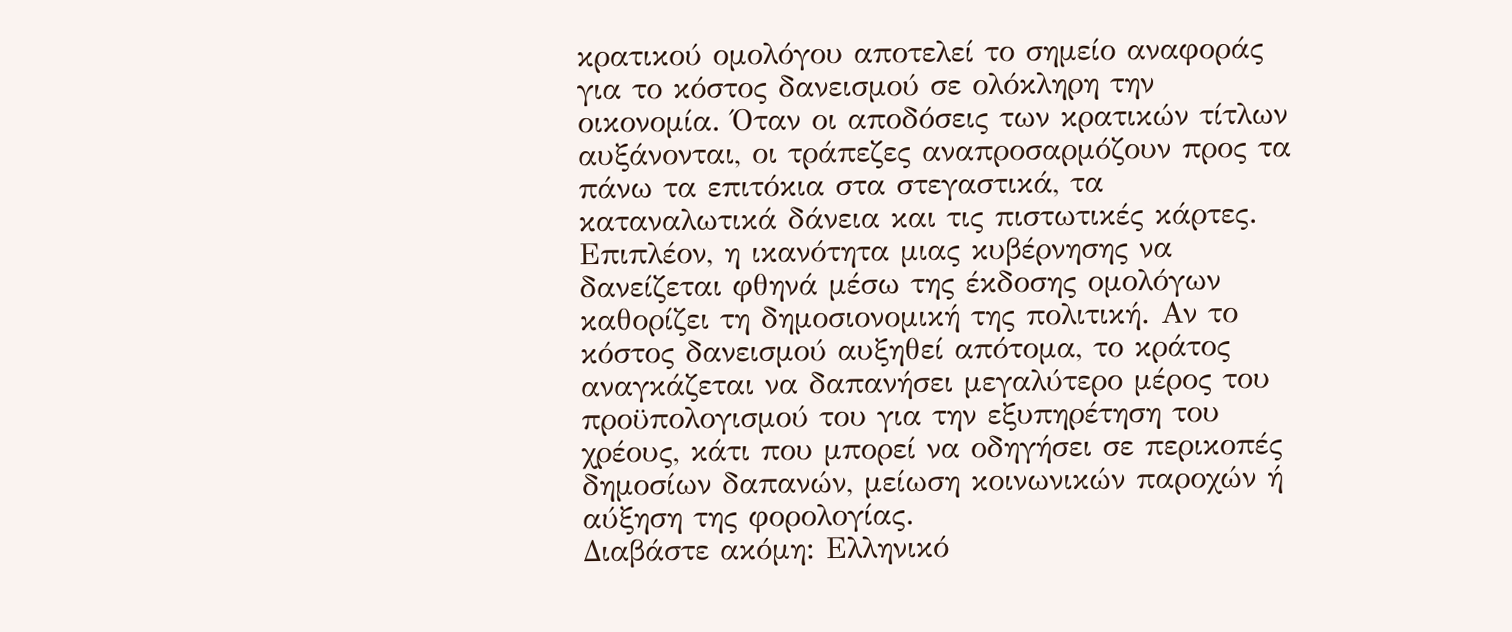κρατικού ομολόγου αποτελεί το σημείο αναφοράς για το κόστος δανεισμού σε ολόκληρη την οικονομία. Όταν οι αποδόσεις των κρατικών τίτλων αυξάνονται, οι τράπεζες αναπροσαρμόζουν προς τα πάνω τα επιτόκια στα στεγαστικά, τα καταναλωτικά δάνεια και τις πιστωτικές κάρτες.
Επιπλέον, η ικανότητα μιας κυβέρνησης να δανείζεται φθηνά μέσω της έκδοσης ομολόγων καθορίζει τη δημοσιονομική της πολιτική. Αν το κόστος δανεισμού αυξηθεί απότομα, το κράτος αναγκάζεται να δαπανήσει μεγαλύτερο μέρος του προϋπολογισμού του για την εξυπηρέτηση του χρέους, κάτι που μπορεί να οδηγήσει σε περικοπές δημοσίων δαπανών, μείωση κοινωνικών παροχών ή αύξηση της φορολογίας.
Διαβάστε ακόμη: Ελληνικό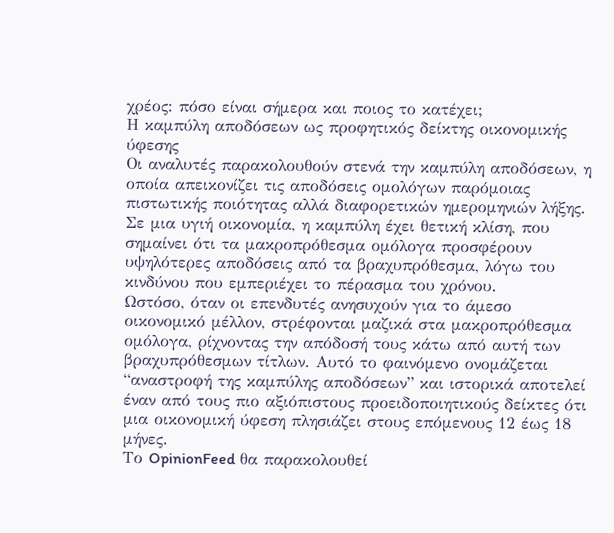χρέος: πόσο είναι σήμερα και ποιος το κατέχει;
Η καμπύλη αποδόσεων ως προφητικός δείκτης οικονομικής ύφεσης
Οι αναλυτές παρακολουθούν στενά την καμπύλη αποδόσεων, η οποία απεικονίζει τις αποδόσεις ομολόγων παρόμοιας πιστωτικής ποιότητας αλλά διαφορετικών ημερομηνιών λήξης. Σε μια υγιή οικονομία, η καμπύλη έχει θετική κλίση, που σημαίνει ότι τα μακροπρόθεσμα ομόλογα προσφέρουν υψηλότερες αποδόσεις από τα βραχυπρόθεσμα, λόγω του κινδύνου που εμπεριέχει το πέρασμα του χρόνου.
Ωστόσο, όταν οι επενδυτές ανησυχούν για το άμεσο οικονομικό μέλλον, στρέφονται μαζικά στα μακροπρόθεσμα ομόλογα, ρίχνοντας την απόδοσή τους κάτω από αυτή των βραχυπρόθεσμων τίτλων. Αυτό το φαινόμενο ονομάζεται “αναστροφή της καμπύλης αποδόσεων” και ιστορικά αποτελεί έναν από τους πιο αξιόπιστους προειδοποιητικούς δείκτες ότι μια οικονομική ύφεση πλησιάζει στους επόμενους 12 έως 18 μήνες.
Το OpinionFeed θα παρακολουθεί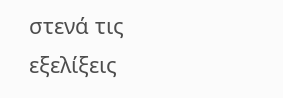στενά τις εξελίξεις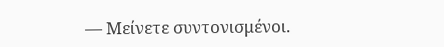— Μείνετε συντονισμένοι.